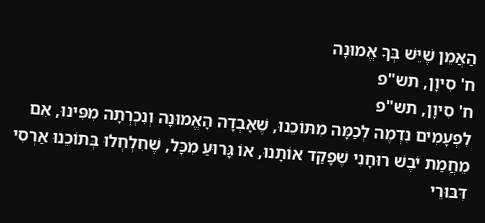הַאֲמֵן שֶׁיֵּשׁ בְּךָ אֱמוּנָה
ח' סִיוָן, תש"פ
ח' סִיוָן, תש"פ
לִפְעָמִים נִדְמֶה לְכַמָּה מִתּוֹכֵנוּ, שֶׁאָבְדָה הָאֱמוּנָה וְנִכְרְתָה מִפִּינוּ, אִם מֵחֲמַת יֹבֶשׁ רוּחָנִי שֶׁפָּקַד אוֹתָנוּ, אוֹ גָּרוּעַ מִכָּל, שֶׁחִלְחְלוּ בְּתוֹכֵנוּ אַרְסִי דִּבּוּרֵי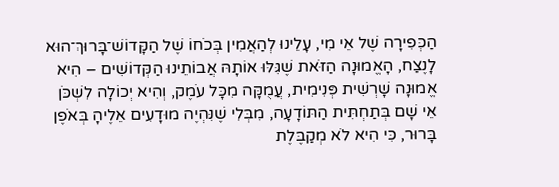הַכְּפִירָה שֶׁל אֵי מִי, עָלֵינוּ לְהַאֲמִין בְּכֹחוֹ שֶׁל הַקָּדוֹשׁ־בָּרוּךְ־הוּא לָנֶצַח, הָאֱמוּנָה הַזֹּאת שֶׁגִּלּוּ אוֹתָהּ אֲבוֹתֵינוּ הַקְּדוֹשִׁים – הִיא אֱמוּנָה שָׁרְשִׁית פְּנִימִית, עֲמֻקָּה מִכָּל עֹמֶק, וְהִיא יְכוֹלָה לִשְׁכֹּן אֵי שָׁם בְּתַחְתִּית הַתּוֹדָעָה, מִבְּלִי שֶׁנִּהְיֶה מוּדָעִים אֵלֶיהָ בְּאֹפֶן בָּרוּר, כִּי הִיא לֹא מְקַבֶּלֶת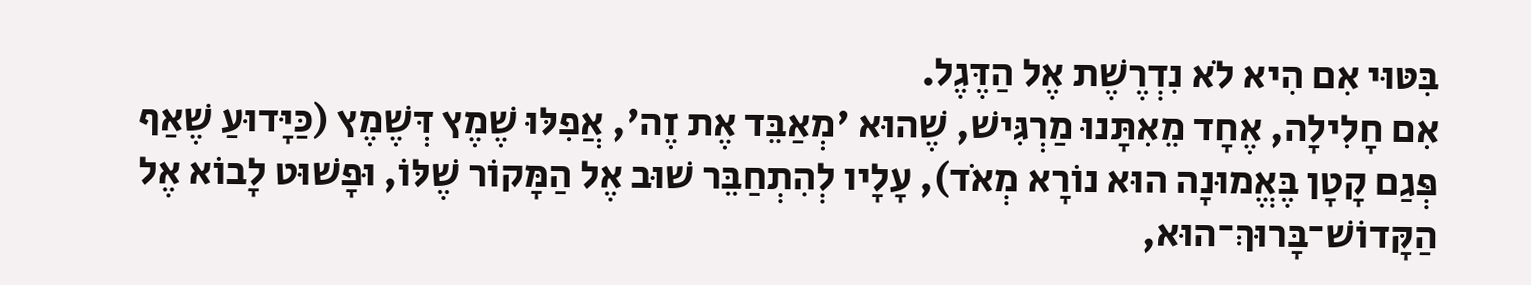בִּטּוּי אִם הִיא לֹא נִדְרֶשֶׁת אֶל הַדֶּגֶל.
אִם חָלִילָה, אֶחָד מֵאִתָּנוּ מַרְגִּישׁ, שֶׁהוּא 'מְאַבֵּד אֶת זֶה', אֲפִלּוּ שֶׁמֶץ דְּשֶׁמֶץ (כַּיָּדוּעַ שֶׁאַף פְּגַם קָטָן בֶּאֱמוּנָה הוּא נוֹרָא מְאֹד), עָלָיו לְהִתְחַבֵּר שׁוּב אֶל הַמָּקוֹר שֶׁלּוֹ, וּפָשׁוּט לָבוֹא אֶל הַקָּדוֹשׁ־בָּרוּךְ־הוּא,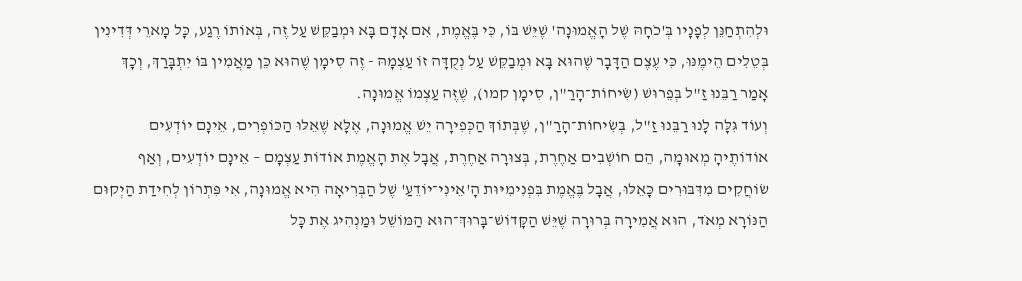וּלְהִתְחַנֵּן לְפָנָיו בְּ'כֹחָהּ שֶׁל הָאֱמוּנָה' שֶׁיֵּשׁ בּוֹ, כִּי בֶּאֱמֶת, אִם אָדָם בָּא וּמְבַקֵּשׁ עַל זֶה, בְּאוֹתוֹ רֶגַע, כָּל מָארֵי דְּדִינִין בְּטֵלִים הֵימֶנּוּ, כִּי עֶצֶם הַדָּבָר שֶׁהוּא בָּא וּמְבַקֵּשׁ עַל נְקֻדָּה זוֹ עַצְמָהּ - זֶה סִימָן שֶׁהוּא כֵּן מַאֲמִין בּוֹ יִתְבָּרַךְ, וְכָךְ אָמַר רַבֵּנוּ זַ"ל בְּפֵרוּשׁ (שִׂיחוֹת־הָרַ"ן, סִימָן קמו), שֶׁזֶּה עַצְמוֹ אֱמוּנָה.
וְעוֹד גִּלָּה לָנוּ רַבֵּנוּ זַ"ל, בְּשִׂיחוֹת־הָרַ"ן, שֶׁבְּתוֹךְ הַכְּפִירָה יֵשׁ אֱמוּנָה, אֶלָּא שֶׁאֵלּוּ הַכּוֹפְרִים, אֵינָם יוֹדְעִים אוֹדוֹתֶיהָ מְאוּמָה, הֵם חוֹשְׁבִים אַחֶרֶת, בְּצוּרָה אַחֶרֶת, אֲבָל אֶת הָאֱמֶת אוֹדוֹת עַצְמָם – אֵינָם יוֹדְעִים, וְאַף שׂוֹחֲקִים מִדִּבּוּרִים כָּאֵלּוּ, אֲבָל בֶּאֱמֶת בִּפְנִימִיּוּת הָ'אֵינִי־יוֹדֵעַ' שֶׁל הַבְּרִיאָה הִיא אֱמוּנָה, אִי פִּתְרוֹן לְחִידַת הַיְקוּם הַנּוֹרָא מְאֹד, הוּא אֲמִירָה בְּרוּרָה שֶׁיֵּשׁ הַקָּדוֹשׁ־בָּרוּךְ־הוּא הַמּוֹשֵׁל וּמַנְהִיג אֶת כָּל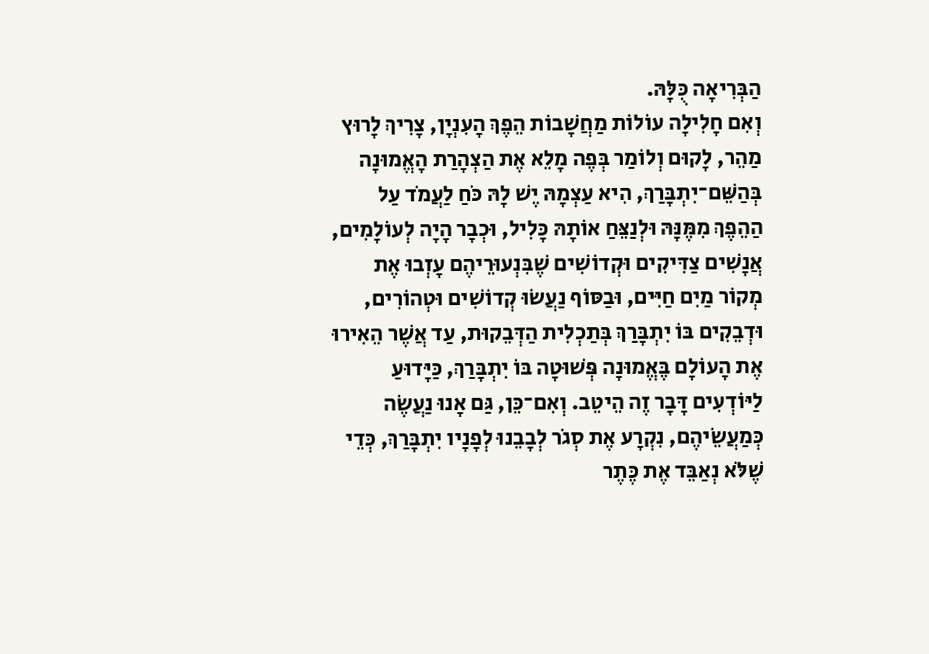הַבְּרִיאָה כֻּלָּהּ.
וְאִם חָלִילָה עוֹלוֹת מַחֲשָׁבוֹת הֵפֶךְ הָעִנְיָן, צָרִיךְ לָרוּץ מַהֵר, לָקוּם וְלוֹמַר בְּפֶה מָלֵא אֶת הַצְהָרַת הָאֱמוּנָה בְּהַשֵּׁם־יִתְבָּרַךְ, הִיא עַצְמָהּ יֶשׁ לָהּ כֹּחַ לַעֲמֹד עַל הַהֵפֶךְ מִמֶּנָּהּ וּלְנַצֵּחַ אוֹתָהּ כָּלִיל, וּכְבָר הָיָה לְעוֹלָמִים, אֲנָשִׁים צַדִּיקִים וּקְדוֹשִׁים שֶׁבִּנְעוּרֵיהֶם עָזְבוּ אֶת מְקוֹר מַיִם חַיִּים, וּבַסּוֹף נַעֲשׂוּ קְדוֹשִׁים וּטְהוֹרִים, וּדְבֵקִים בּוֹ יִתְבָּרַךְ בְּתַכְלִית הַדְּבֵקוּת, עַד אֲשֶׁר הֵאִירוּ אֶת הָעוֹלָם בֶּאֱמוּנָה פְּשׁוּטָה בּוֹ יִתְבָּרַךְ, כַּיָּדוּעַ לַיּוֹדְעִים דָּבָר זֶה הֵיטֵב. וְאִם־כֵּן, גַּם אָנוּ נַעֲשֶׂה כְּמַעֲשֵׂיהֶם, נִקְרָע אֶת סְגֹר לְבָבֵנוּ לְפָנָיו יִתְבָּרַךְ, כְּדֵי שֶׁלֹּא נְאַבֵּד אֶת כֶּתֶר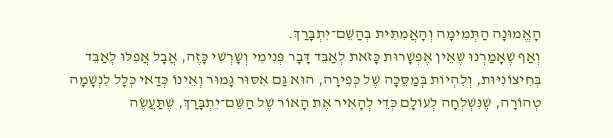הָאֱמוּנָה הַתְּמִימָה וְהָאֲמִתִּית בְּהַשֵּׁם־יִתְבָּרַךְ.
וְאַף שֶׁאָמַרְנוּ שֶׁאֵין אֶפְשָׁרוּת כָּזֹאת לְאַבֵּד דָּבָר פְּנִימִי וְשָׁרְשִׁי כָּזֶה, אֲבָל אֲפִלּוּ לְאַבֵּד בְּחִיצוֹנִיּוּת, וְלִהְיוֹת בְּמַסֵּכָה שֶׁל כְּפִירָה, הוּא גַּם אִסּוּר גָּמוּר וְאֵינוֹ כְּדַאי כְּלָל לִנְשָׁמָה טְהוֹרָה, שֶׁנִּשְׁלְחָה לְעוֹלָם כְּדֵי לְהָאִיר אֶת הָאוֹר שֶׁל הַשֵּׁם־יִתְבָּרַךְ, שֶׁתַּעֲשֶׂה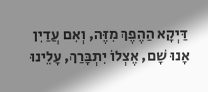דַּיְקָא הַהֶפֶךְ מִזֶּה, וְאִם עֲדַיִן אָנוּ שָׁם, אֶצְלוֹ יִתְבָּרַךְ, עָלֵינוּ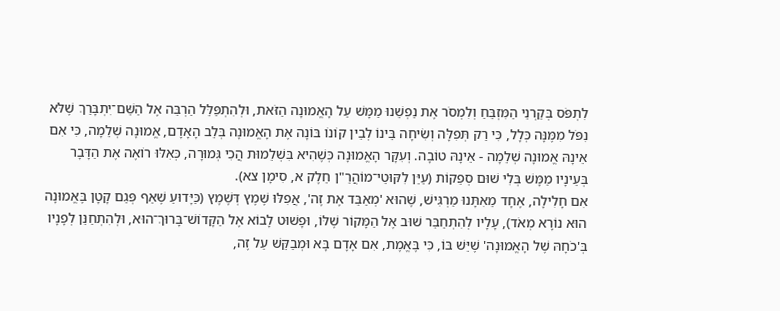לִתְפֹּס בְּקַרְנֵי הַמִּזְבֵּחַ וְלִמְסֹר אֶת נַפְשֵׁנוּ מַמָּשׁ עַל הָאֱמוּנָה הַזֹּאת, וּלְהִתְפַּלֵּל הַרְבֵּה אֶל הַשֵּׁם־יִתְבָּרַךְ שֶׁלֹּא נִפֹּל מִמֶּנָּה כְּלָל, כִּי רַק תְּפִלָּה וְשִׂיחָה בֵּינוֹ לְבֵין קוֹנוֹ בּוֹנָה אֶת הָאֱמוּנָה בְּלֵב הָאָדָם, אֱמוּנָה שְׁלֵמָה, כִּי אִם אֵינָהּ אֱמוּנָה שְׁלֵמָה - אֵינָהּ טוֹבָה. וְעִקָּר הָאֱמוּנָה כְּשֶׁהִיא בִּשְׁלֵמוּת הֲכִי גְּמוּרָה, כְּאִלּוּ רוֹאֶה אֶת הַדָּבָר בְּעֵינָיו מַמָּשׁ בְּלִי שׁוּם סְפֵקוֹת (עַיֵּן לִקּוּטֵי־מוֹהֲרַ"ן חֵלֶק א, סִימָן צא).
אִם חָלִילָה, אֶחָד מֵאִתָּנוּ מַרְגִּישׁ, שֶׁהוּא 'מְאַבֵּד אֶת זֶה', אֲפִלּוּ שֶׁמֶץ דְּשֶׁמֶץ (כַּיָּדוּעַ שֶׁאַף פְּגַם קָטָן בֶּאֱמוּנָה הוּא נוֹרָא מְאֹד), עָלָיו לְהִתְחַבֵּר שׁוּב אֶל הַמָּקוֹר שֶׁלּוֹ, וּפָשׁוּט לָבוֹא אֶל הַקָּדוֹשׁ־בָּרוּךְ־הוּא, וּלְהִתְחַנֵּן לְפָנָיו בְּ'כֹחָהּ שֶׁל הָאֱמוּנָה' שֶׁיֵּשׁ בּוֹ, כִּי בֶּאֱמֶת, אִם אָדָם בָּא וּמְבַקֵּשׁ עַל זֶה,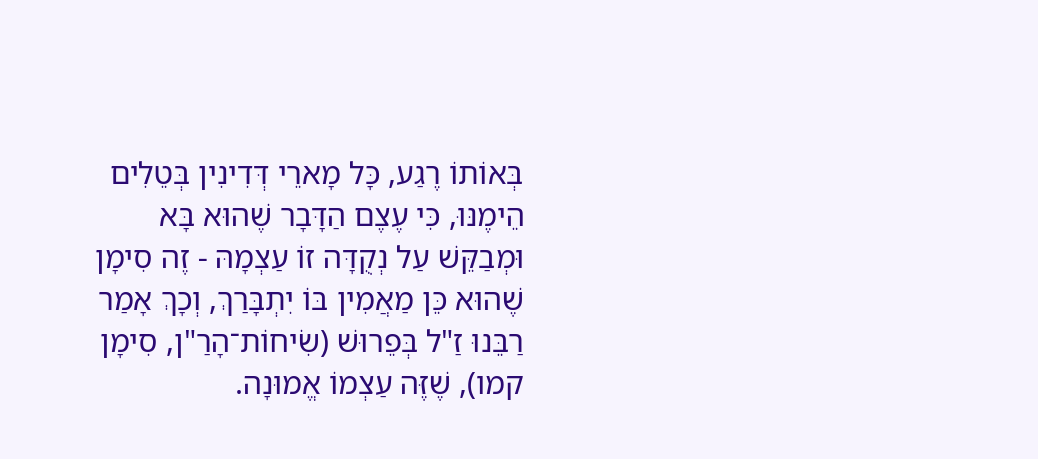בְּאוֹתוֹ רֶגַע, כָּל מָארֵי דְּדִינִין בְּטֵלִים הֵימֶנּוּ, כִּי עֶצֶם הַדָּבָר שֶׁהוּא בָּא וּמְבַקֵּשׁ עַל נְקֻדָּה זוֹ עַצְמָהּ - זֶה סִימָן שֶׁהוּא כֵּן מַאֲמִין בּוֹ יִתְבָּרַךְ, וְכָךְ אָמַר רַבֵּנוּ זַ"ל בְּפֵרוּשׁ (שִׂיחוֹת־הָרַ"ן, סִימָן קמו), שֶׁזֶּה עַצְמוֹ אֱמוּנָה.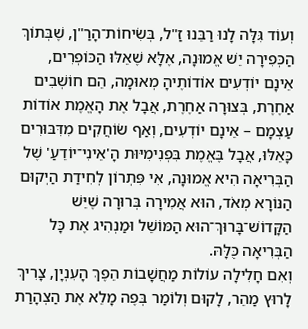וְעוֹד גִּלָּה לָנוּ רַבֵּנוּ זַ"ל, בְּשִׂיחוֹת־הָרַ"ן, שֶׁבְּתוֹךְ הַכְּפִירָה יֵשׁ אֱמוּנָה, אֶלָּא שֶׁאֵלּוּ הַכּוֹפְרִים, אֵינָם יוֹדְעִים אוֹדוֹתֶיהָ מְאוּמָה, הֵם חוֹשְׁבִים אַחֶרֶת, בְּצוּרָה אַחֶרֶת, אֲבָל אֶת הָאֱמֶת אוֹדוֹת עַצְמָם – אֵינָם יוֹדְעִים, וְאַף שׂוֹחֲקִים מִדִּבּוּרִים כָּאֵלּוּ, אֲבָל בֶּאֱמֶת בִּפְנִימִיּוּת הָ'אֵינִי־יוֹדֵעַ' שֶׁל הַבְּרִיאָה הִיא אֱמוּנָה, אִי פִּתְרוֹן לְחִידַת הַיְקוּם הַנּוֹרָא מְאֹד, הוּא אֲמִירָה בְּרוּרָה שֶׁיֵּשׁ הַקָּדוֹשׁ־בָּרוּךְ־הוּא הַמּוֹשֵׁל וּמַנְהִיג אֶת כָּל הַבְּרִיאָה כֻּלָּהּ.
וְאִם חָלִילָה עוֹלוֹת מַחֲשָׁבוֹת הֵפֶךְ הָעִנְיָן, צָרִיךְ לָרוּץ מַהֵר, לָקוּם וְלוֹמַר בְּפֶה מָלֵא אֶת הַצְהָרַת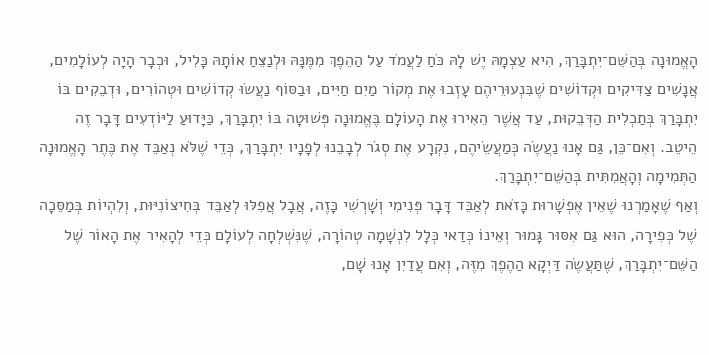הָאֱמוּנָה בְּהַשֵּׁם־יִתְבָּרַךְ, הִיא עַצְמָהּ יֶשׁ לָהּ כֹּחַ לַעֲמֹד עַל הַהֵפֶךְ מִמֶּנָּהּ וּלְנַצֵּחַ אוֹתָהּ כָּלִיל, וּכְבָר הָיָה לְעוֹלָמִים, אֲנָשִׁים צַדִּיקִים וּקְדוֹשִׁים שֶׁבִּנְעוּרֵיהֶם עָזְבוּ אֶת מְקוֹר מַיִם חַיִּים, וּבַסּוֹף נַעֲשׂוּ קְדוֹשִׁים וּטְהוֹרִים, וּדְבֵקִים בּוֹ יִתְבָּרַךְ בְּתַכְלִית הַדְּבֵקוּת, עַד אֲשֶׁר הֵאִירוּ אֶת הָעוֹלָם בֶּאֱמוּנָה פְּשׁוּטָה בּוֹ יִתְבָּרַךְ, כַּיָּדוּעַ לַיּוֹדְעִים דָּבָר זֶה הֵיטֵב. וְאִם־כֵּן, גַּם אָנוּ נַעֲשֶׂה כְּמַעֲשֵׂיהֶם, נִקְרָע אֶת סְגֹר לְבָבֵנוּ לְפָנָיו יִתְבָּרַךְ, כְּדֵי שֶׁלֹּא נְאַבֵּד אֶת כֶּתֶר הָאֱמוּנָה הַתְּמִימָה וְהָאֲמִתִּית בְּהַשֵּׁם־יִתְבָּרַךְ.
וְאַף שֶׁאָמַרְנוּ שֶׁאֵין אֶפְשָׁרוּת כָּזֹאת לְאַבֵּד דָּבָר פְּנִימִי וְשָׁרְשִׁי כָּזֶה, אֲבָל אֲפִלּוּ לְאַבֵּד בְּחִיצוֹנִיּוּת, וְלִהְיוֹת בְּמַסֵּכָה שֶׁל כְּפִירָה, הוּא גַּם אִסּוּר גָּמוּר וְאֵינוֹ כְּדַאי כְּלָל לִנְשָׁמָה טְהוֹרָה, שֶׁנִּשְׁלְחָה לְעוֹלָם כְּדֵי לְהָאִיר אֶת הָאוֹר שֶׁל הַשֵּׁם־יִתְבָּרַךְ, שֶׁתַּעֲשֶׂה דַּיְקָא הַהֶפֶךְ מִזֶּה, וְאִם עֲדַיִן אָנוּ שָׁם,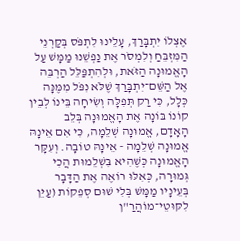אֶצְלוֹ יִתְבָּרַךְ, עָלֵינוּ לִתְפֹּס בְּקַרְנֵי הַמִּזְבֵּחַ וְלִמְסֹר אֶת נַפְשֵׁנוּ מַמָּשׁ עַל הָאֱמוּנָה הַזֹּאת, וּלְהִתְפַּלֵּל הַרְבֵּה אֶל הַשֵּׁם־יִתְבָּרַךְ שֶׁלֹּא נִפֹּל מִמֶּנָּה כְּלָל, כִּי רַק תְּפִלָּה וְשִׂיחָה בֵּינוֹ לְבֵין קוֹנוֹ בּוֹנָה אֶת הָאֱמוּנָה בְּלֵב הָאָדָם, אֱמוּנָה שְׁלֵמָה, כִּי אִם אֵינָהּ אֱמוּנָה שְׁלֵמָה - אֵינָהּ טוֹבָה. וְעִקָּר הָאֱמוּנָה כְּשֶׁהִיא בִּשְׁלֵמוּת הֲכִי גְּמוּרָה, כְּאִלּוּ רוֹאֶה אֶת הַדָּבָר בְּעֵינָיו מַמָּשׁ בְּלִי שׁוּם סְפֵקוֹת (עַיֵּן לִקּוּטֵי־מוֹהֲרַ"ן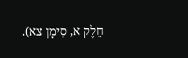חֵלֶק א, סִימָן צא).